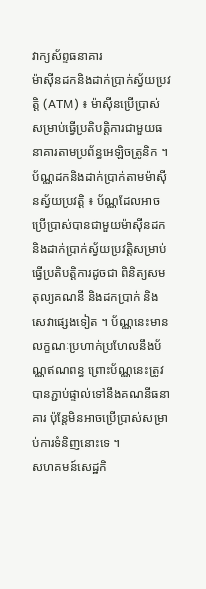វាក្យស័ព្ទធនាគារ
ម៉ាស៊ីនដកនិងដាក់ប្រាក់ស្វ័យប្រវត្តិ (ATM) ៖ ម៉ាស៊ីនប្រើប្រាស់សម្រាប់ធ្វើប្រតិបត្តិការជាមួយធនាគារតាមប្រព័ន្ធអេឡិចត្រូនិក ។ ប័ណ្ណដកនិងដាក់ប្រាក់តាមម៉ាស៊ីនស្វ័យប្រវត្តិ ៖ ប័ណ្ណដែលអាចប្រើប្រាស់បានជាមួយម៉ាស៊ីនដកនិងដាក់ប្រាក់ស្វ័យប្រវត្តិសម្រាប់ធ្វើប្រតិបត្តិការដូចជា ពិនិត្យសមតុល្យគណនី និងដកប្រាក់ និងសេវាផ្សេងទៀត ។ ប័ណ្ណនេះមានលក្ខណៈប្រហាក់ប្រហែលនឹងប័ណ្ណឥណពន្ធ ព្រោះប័ណ្ណនេះត្រូវបានភ្ជាប់ផ្ទាល់ទៅនឹងគណនីធនាគារ ប៉ុន្តែមិនអាចប្រើប្រាស់សម្រាប់ការទំនិញនោះទេ ។
សហគមន៍សេដ្ឋកិ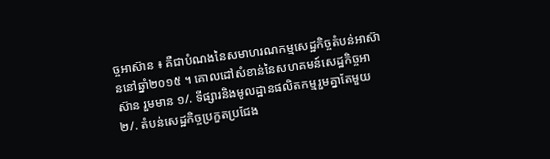ច្ចអាស៊ាន ៖ គឺជាបំណងនៃសមាហរណកម្មសេដ្ឋកិច្ចតំបន់អាស៊ាននៅឆ្នាំ២០១៥ ។ គោលដៅសំខាន់នៃសហគមន៍សេដ្ឋកិច្ចអាស៊ាន រួមមាន ១/. ទីផ្សារនិងមូលដ្ឋានផលិតកម្មរួមគ្នាតែមួយ ២/. តំបន់សេដ្ឋកិច្ចប្រកួតប្រជែង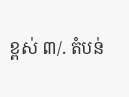ខ្ពស់ ៣/. តំបន់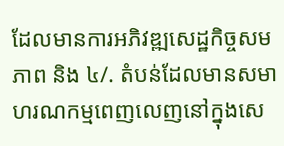ដែលមានការអភិវឌ្ឍសេដ្ឋកិច្ចសមភាព និង ៤/. តំបន់ដែលមានសមាហរណកម្មពេញលេញនៅក្នុងសេ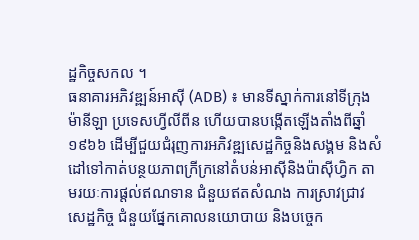ដ្ឋកិច្ចសកល ។
ធនាគារអភិវឌ្ឍន៍អាស៊ី (ADB) ៖ មានទីស្នាក់ការនៅទីក្រុងម៉ានីឡា ប្រទេសហ្វីលីពីន ហើយបានបង្កើតឡើងតាំងពីឆ្នាំ១៩៦៦ ដើម្បីជួយជំរុញការអភិវឌ្ឍសេដ្ឋកិច្ចនិងសង្គម និងសំដៅទៅកាត់បន្ថយភាពក្រីក្រនៅតំបន់អាស៊ីនិងប៉ាស៊ីហ្វិក តាមរយៈការផ្តល់ឥណទាន ជំនួយឥតសំណង ការស្រាវជ្រាវសេដ្ឋកិច្ច ជំនួយផ្នែកគោលនយោបាយ និងបច្ចេក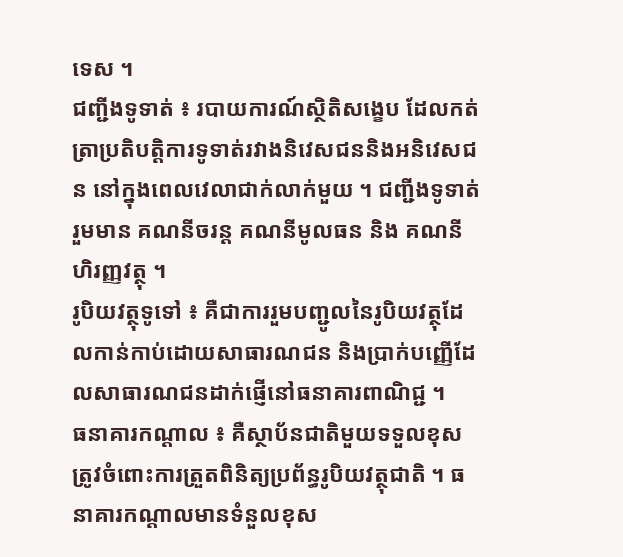ទេស ។
ជញ្ជីងទូទាត់ ៖ របាយការណ៍ស្ថិតិសង្ខេប ដែលកត់ត្រាប្រតិបត្តិការទូទាត់រវាងនិវេសជននិងអនិវេសជន នៅក្នុងពេលវេលាជាក់លាក់មួយ ។ ជញ្ជីងទូទាត់ រួមមាន គណនីចរន្ត គណនីមូលធន និង គណនីហិរញ្ញវត្ថុ ។
រូបិយវត្ថុទូទៅ ៖ គឺជាការរួមបញ្ជូលនៃរូបិយវត្ថុដែលកាន់កាប់ដោយសាធារណជន និងប្រាក់បញ្ញើដែលសាធារណជនដាក់ផ្ញើនៅធនាគារពាណិជ្ជ ។
ធនាគារកណ្តាល ៖ គឺស្ថាប័នជាតិមួយទទួលខុសត្រូវចំពោះការត្រួតពិនិត្យប្រព័ន្ធរូបិយវត្ថុជាតិ ។ ធនាគារកណ្ដាលមានទំនួលខុស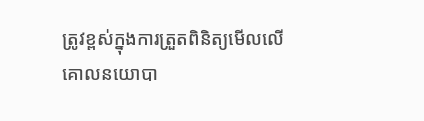ត្រូវខ្ពស់ក្នុងការត្រួតពិនិត្យមើលលើគោលនយោបា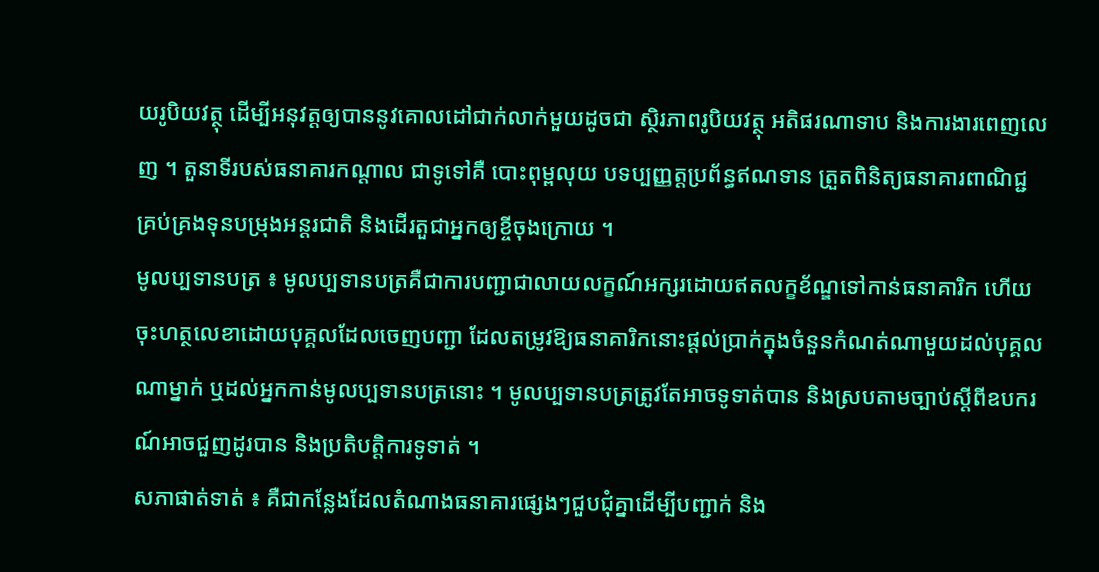យរូបិយវត្ថុ ដើម្បីអនុវត្តឲ្យបាននូវគោលដៅជាក់លាក់មួយដូចជា ស្ថិរភាពរូបិយវត្ថុ អតិផរណាទាប និងការងារពេញលេញ ។ តួនាទីរបស់ធនាគារកណ្ដាល ជាទូទៅគឺ បោះពុម្ពលុយ បទប្បញ្ញត្តប្រព័ន្ធឥណទាន ត្រួតពិនិត្យធនាគារពាណិជ្ជ គ្រប់គ្រងទុនបម្រុងអន្តរជាតិ និងដើរតួជាអ្នកឲ្យខ្ចីចុងក្រោយ ។
មូលប្បទានបត្រ ៖ មូលប្បទានបត្រគឺជាការបញ្ជាជាលាយលក្ខណ៍អក្សរដោយឥតលក្ខខ័ណ្ឌទៅកាន់ធនាគារិក ហើយចុះហត្ថលេខាដោយបុគ្គលដែលចេញបញ្ជា ដែលតម្រូវឱ្យធនាគារិកនោះផ្តល់ប្រាក់ក្នុងចំនួនកំណត់ណាមួយដល់បុគ្គលណាម្នាក់ ឬដល់អ្នកកាន់មូលប្បទានបត្រនោះ ។ មូលប្បទានបត្រត្រូវតែអាចទូទាត់បាន និងស្របតាមច្បាប់ស្តីពីឧបករណ៍អាចជួញដូរបាន និងប្រតិបត្តិការទូទាត់ ។
សភាផាត់ទាត់ ៖ គឺជាកន្លែងដែលតំណាងធនាគារផ្សេងៗជួបជុំគ្នាដើម្បីបញ្ជាក់ និង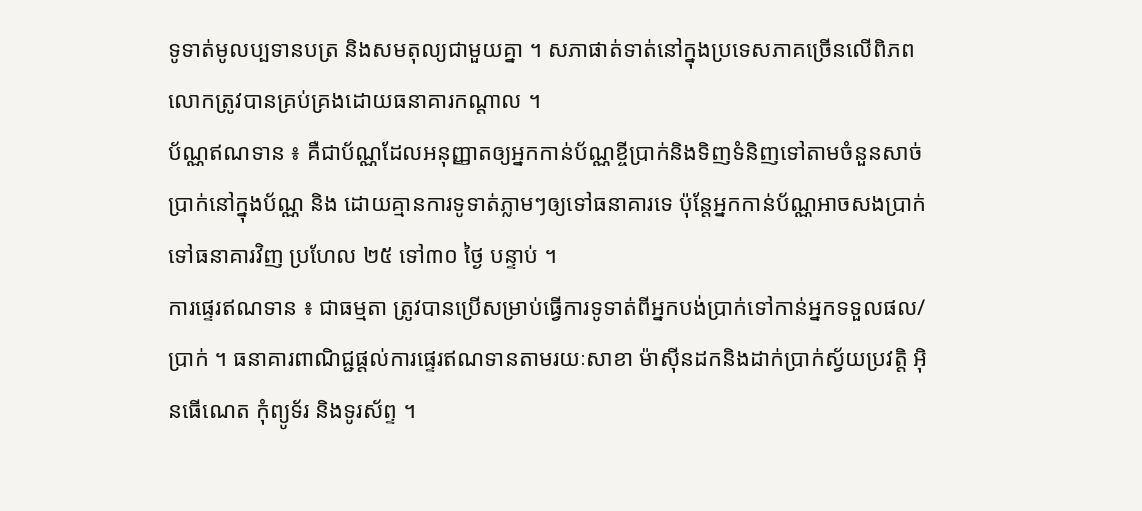ទូទាត់មូលប្បទានបត្រ និងសមតុល្យជាមួយគ្នា ។ សភាផាត់ទាត់នៅក្នុងប្រទេសភាគច្រើនលើពិភពលោកត្រូវបានគ្រប់គ្រងដោយធនាគារកណ្តាល ។
ប័ណ្ណឥណទាន ៖ គឺជាប័ណ្ណដែលអនុញ្ញាតឲ្យអ្នកកាន់ប័ណ្ណខ្ចីប្រាក់និងទិញទំនិញទៅតាមចំនួនសាច់ប្រាក់នៅក្នុងប័ណ្ណ និង ដោយគ្មានការទូទាត់ភ្លាមៗឲ្យទៅធនាគារទេ ប៉ុន្តែអ្នកកាន់ប័ណ្ណអាចសងប្រាក់ទៅធនាគារវិញ ប្រហែល ២៥ ទៅ៣០ ថ្ងៃ បន្ទាប់ ។
ការផ្ទេរឥណទាន ៖ ជាធម្មតា ត្រូវបានប្រើសម្រាប់ធ្វើការទូទាត់ពីអ្នកបង់ប្រាក់ទៅកាន់អ្នកទទួលផល/ប្រាក់ ។ ធនាគារពាណិជ្ជផ្តល់ការផ្ទេរឥណទានតាមរយៈសាខា ម៉ាស៊ីនដកនិងដាក់ប្រាក់ស្វ័យប្រវត្តិ អ៊ិនធើណេត កុំព្យូទ័រ និងទូរស័ព្ទ ។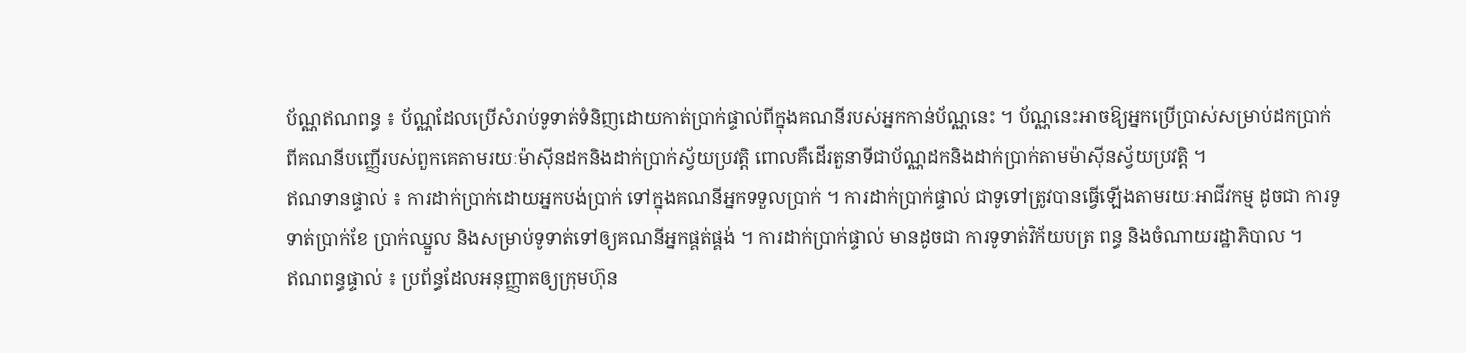ប័ណ្ណឥណពន្ធ ៖ ប័ណ្ណដែលប្រើសំរាប់ទូទាត់ទំនិញដោយកាត់ប្រាក់ផ្ទាល់ពីក្នុងគណនីរបស់អ្នកកាន់ប័ណ្ណនេះ ។ ប័ណ្ណនេះអាចឱ្យអ្នកប្រើប្រាស់សម្រាប់ដកប្រាក់ពីគណនីបញ្ញើរបស់ពួកគេតាមរយៈម៉ាស៊ីនដកនិងដាក់ប្រាក់ស្វ័យប្រវត្តិ ពោលគឺដើរតួនាទីជាប័ណ្ណដកនិងដាក់ប្រាក់តាមម៉ាស៊ីនស្វ័យប្រវត្តិ ។
ឥណទានផ្ទាល់ ៖ ការដាក់ប្រាក់ដោយអ្នកបង់ប្រាក់ ទៅក្នុងគណនីអ្នកទទួលប្រាក់ ។ ការដាក់ប្រាក់ផ្ទាល់ ជាទូទៅត្រូវបានធ្វើឡើងតាមរយៈអាជីវកម្ម ដូចជា ការទូទាត់ប្រាក់ខែ ប្រាក់ឈ្នួល និងសម្រាប់ទូទាត់ទៅឲ្យគណនីអ្នកផ្គត់ផ្គង់ ។ ការដាក់ប្រាក់ផ្ទាល់ មានដូចជា ការទូទាត់វិក័យបត្រ ពន្ធ និងចំណាយរដ្ឋាភិបាល ។
ឥណពន្ធផ្ទាល់ ៖ ប្រព័ន្ធដែលអនុញ្ញាតឲ្យក្រុមហ៊ុន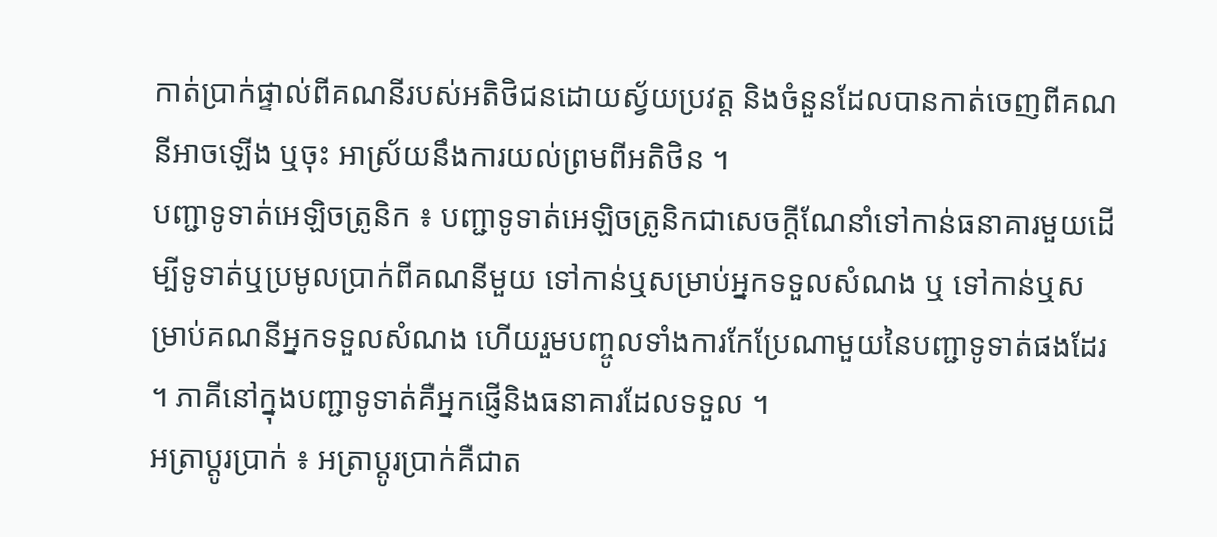កាត់ប្រាក់ផ្ទាល់ពីគណនីរបស់អតិថិជនដោយស្វ័យប្រវត្ត និងចំនួនដែលបានកាត់ចេញពីគណនីអាចឡើង ឬចុះ អាស្រ័យនឹងការយល់ព្រមពីអតិថិន ។
បញ្ជាទូទាត់អេឡិចត្រូនិក ៖ បញ្ជាទូទាត់អេឡិចត្រូនិកជាសេចក្តីណែនាំទៅកាន់ធនាគារមួយដើម្បីទូទាត់ឬប្រមូលប្រាក់ពីគណនីមួយ ទៅកាន់ឬសម្រាប់អ្នកទទួលសំណង ឬ ទៅកាន់ឬសម្រាប់គណនីអ្នកទទួលសំណង ហើយរួមបញ្ចូលទាំងការកែប្រែណាមួយនៃបញ្ជាទូទាត់ផងដែរ ។ ភាគីនៅក្នុងបញ្ជាទូទាត់គឺអ្នកផ្ញើនិងធនាគារដែលទទួល ។
អត្រាប្តូរប្រាក់ ៖ អត្រាប្តូរប្រាក់គឺជាត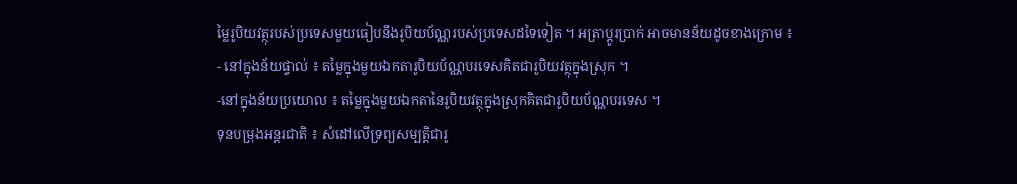ម្លៃរូបិយវត្ថុរបស់ប្រទេសមួយធៀបនឹងរូបិយប័ណ្ណរបស់ប្រទេសដទៃទៀត ។ អត្រាប្តូរប្រាក់ អាចមានន័យដូចខាងក្រោម ៖
- នៅក្នុងន័យផ្ទាល់ ៖ តម្លៃក្នុងមួយឯកតារូបិយប័ណ្ណបរទេសគិតជារូបិយវត្ថុក្នុងស្រុក ។
-នៅក្នុងន័យប្រយោល ៖ តម្លៃក្នុងមួយឯកតានៃរូបិយវត្ថុក្នុងស្រុកគិតជារូបិយប័ណ្ណបរទេស ។
ទុនបម្រុងអន្តរជាតិ ៖ សំដៅលើទ្រព្យសម្បត្តិជារូ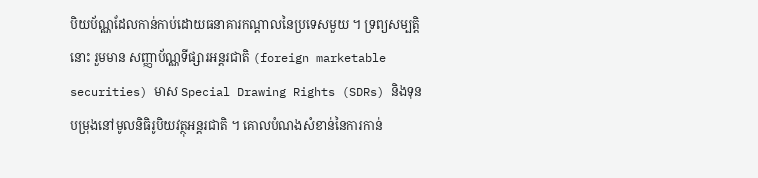បិយប័ណ្ណដែលកាន់កាប់ដោយធនាគារកណ្ដាលនៃប្រទេសមួយ ។ ទ្រព្យសម្បត្តិនោះ រួមមាន សញ្ញាប័ណ្ណទីផ្សារអន្តរជាតិ (foreign marketable securities) មាស Special Drawing Rights (SDRs) និងទុនបម្រុងនៅមូលនិធិរូបិយវត្ថុអន្តរជាតិ ។ គោលបំណងសំខាន់នៃការកាន់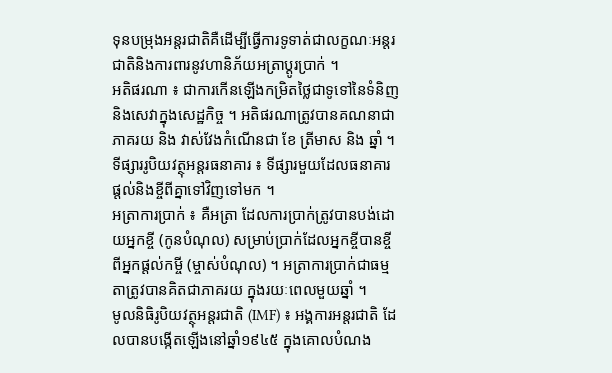ទុនបម្រុងអន្តរជាតិគឺដើម្បីធ្វើការទូទាត់ជាលក្ខណៈអន្តរជាតិនិងការពារនូវហានិភ័យអត្រាប្ដូរប្រាក់ ។
អតិផរណា ៖ ជាការកើនឡើងកម្រិតថ្លៃជាទូទៅនៃទំនិញនិងសេវាក្នុងសេដ្ឋកិច្ច ។ អតិផរណាត្រូវបានគណនាជាភាគរយ និង វាស់វែងកំណើនជា ខែ ត្រីមាស និង ឆ្នាំ ។
ទីផ្សាររូបិយវត្ថុអន្តរធនាគារ ៖ ទីផ្សារមួយដែលធនាគារផ្ដល់និងខ្ចីពីគ្នាទៅវិញទៅមក ។
អត្រាការប្រាក់ ៖ គឺអត្រា ដែលការប្រាក់ត្រូវបានបង់ដោយអ្នកខ្ចី (កូនបំណុល) សម្រាប់ប្រាក់ដែលអ្នកខ្ចីបានខ្ចីពីអ្នកផ្តល់កម្ចី (ម្ចាស់បំណុល) ។ អត្រាការប្រាក់ជាធម្មតាត្រូវបានគិតជាភាគរយ ក្នុងរយៈពេលមួយឆ្នាំ ។
មូលនិធិរូបិយវត្ថុអន្តរជាតិ (IMF) ៖ អង្គការអន្តរជាតិ ដែលបានបង្កើតឡើងនៅឆ្នាំ១៩៤៥ ក្នុងគោលបំណង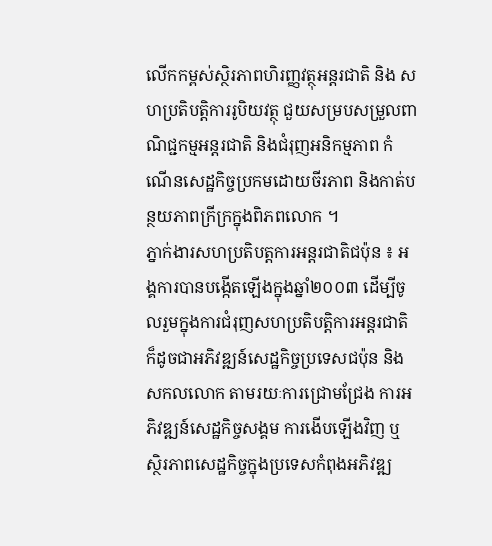លើកកម្ពស់ស្ថិរភាពហិរញ្ញវត្ថុអន្តរជាតិ និង សហប្រតិបត្តិការរូបិយវត្ថុ ជួយសម្របសម្រួលពាណិជ្ជកម្មអន្តរជាតិ និងជំរុញអនិកម្មភាព កំណើនសេដ្ឋកិច្ចប្រកមដោយចីរភាព និងកាត់បន្ថយភាពក្រីក្រក្នុងពិភពលោក ។
ភ្នាក់ងារសហប្រតិបត្តការអន្តរជាតិជប៉ុន ៖ អង្គការបានបង្កើតឡើងក្នុងឆ្នាំ២០០៣ ដើម្បីចូលរួមក្នុងការជំរុញសហប្រតិបត្តិការអន្តរជាតិ ក៏ដូចជាអភិវឌ្ឍន៍សេដ្ឋកិច្ចប្រទេសជប៉ុន និងសកលលោក តាមរយៈការជ្រោមជ្រែង ការអភិវឌ្ឍន៍សេដ្ឋកិច្ចសង្គម ការងើបឡើងវិញ ឬ ស្ថិរភាពសេដ្ឋកិច្ចក្នុងប្រទេសកំពុងអភិវឌ្ឍ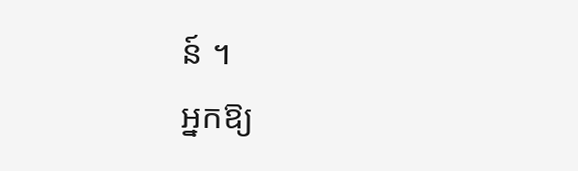ន៍ ។
អ្នកឱ្យ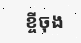ខ្ចីចុង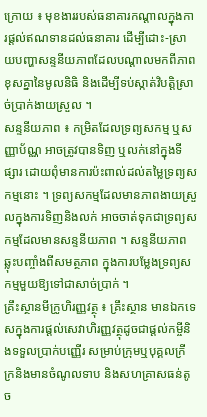ក្រោយ ៖ មុខងាររបស់ធនាគារកណ្ដាលក្នុងការផ្ដល់ឥណទានដល់ធនាគារ ដើម្បីដោះ-ស្រាយបញ្ហាសន្ទនីយភាពដែលបណ្ដាលមកពីភាពខុសគ្នានៃមូលនិធិ និងដើម្បីទប់ស្កាត់វិបត្តិស្រាច់ប្រាក់ងាយស្រួល ។
សន្ទនីយភាព ៖ កម្រិតដែលទ្រព្យសកម្ម ឬសញ្ញាប័ណ្ណ អាចត្រូវបានទិញ ឬលក់នៅក្នុងទីផ្សារ ដោយពុំមានការប៉ះពាល់ដល់តម្លៃទ្រព្យសកម្មនោះ ។ ទ្រព្យសកម្មដែលមានភាពងាយស្រួលក្នុងការទិញនិងលក់ អាចចាត់ទុកជាទ្រព្យសកម្មដែលមានសន្ទនីយភាព ។ សន្ទនីយភាពឆ្លុះបញ្ចាំងពីសមត្ថភាព ក្នុងការបម្លែងទ្រព្យសកម្មមួយឱ្យទៅជាសាច់ប្រាក់ ។
គ្រឹះស្ថានមីក្រូហិរញ្ញវត្ថុ ៖ គ្រឹះស្ថាន មានឯកទេសក្នុងការផ្ដល់សេវាហិរញ្ញវត្ថុដូចជាផ្តល់កម្ចីនិងទទួលប្រាក់បញ្ញើរ សម្រាប់ក្រុមឬបុគ្គលក្រីក្រនិងមានចំណូលទាប និងសហគ្រាសធន់តូច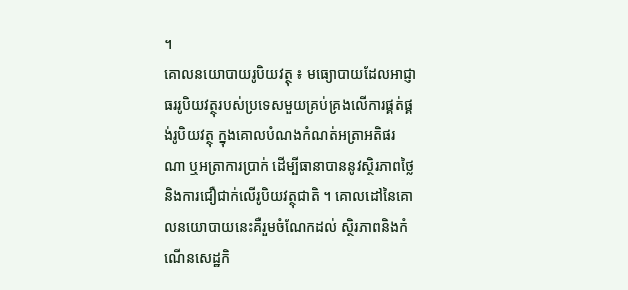។
គោលនយោបាយរូបិយវត្ថុ ៖ មធ្យោបាយដែលអាជ្ញាធររូបិយវត្ថុរបស់ប្រទេសមួយគ្រប់គ្រងលើការផ្គត់ផ្គង់រូបិយវត្ថុ ក្នុងគោលបំណងកំណត់អត្រាអតិផរណា ឬអត្រាការប្រាក់ ដើម្បីធានាបាននូវស្ថិរភាពថ្លៃ និងការជឿជាក់លើរូបិយវត្ថុជាតិ ។ គោលដៅនៃគោលនយោបាយនេះគឺរួមចំណែកដល់ ស្ថិរភាពនិងកំណើនសេដ្ឋកិ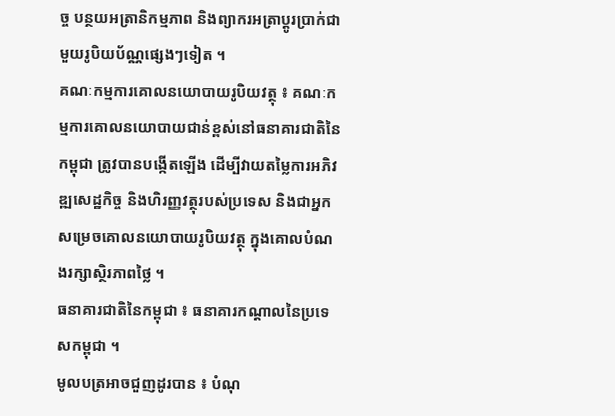ច្ច បន្ថយអត្រានិកម្មភាព និងព្យាករអត្រាប្ដូរប្រាក់ជាមួយរូបិយប័ណ្ណផ្សេងៗទៀត ។
គណៈកម្មការគោលនយោបាយរូបិយវត្ថុ ៖ គណៈកម្មការគោលនយោបាយជាន់ខ្ពស់នៅធនាគារជាតិនៃកម្ពុជា ត្រូវបានបង្កើតឡើង ដើម្បីវាយតម្លៃការអភិវឌ្ឍសេដ្ឋកិច្ច និងហិរញ្ញវត្ថុរបស់ប្រទេស និងជាអ្នកសម្រេចគោលនយោបាយរូបិយវត្ថុ ក្នុងគោលបំណងរក្សាស្ថិរភាពថ្លៃ ។
ធនាគារជាតិនៃកម្ពុជា ៖ ធនាគារកណ្ដាលនៃប្រទេសកម្ពុជា ។
មូលបត្រអាចជួញដូរបាន ៖ បំណុ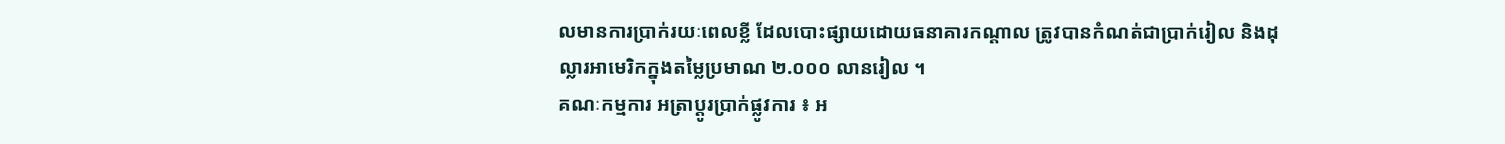លមានការប្រាក់រយៈពេលខ្លី ដែលបោះផ្សាយដោយធនាគារកណ្ដាល ត្រូវបានកំណត់ជាប្រាក់រៀល និងដុល្លារអាមេរិកក្នុងតម្លៃប្រមាណ ២.០០០ លានរៀល ។
គណៈកម្មការ អត្រាប្ដូរប្រាក់ផ្លូវការ ៖ អ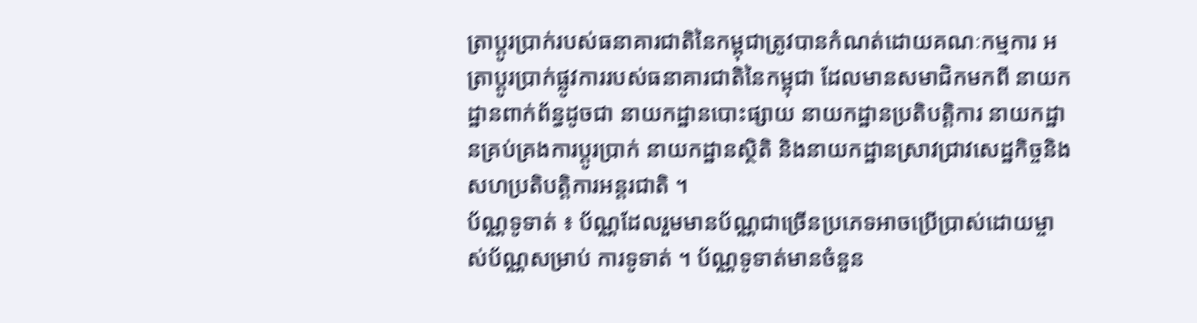ត្រាប្ដូរប្រាក់របស់ធនាគារជាតិនៃកម្ពុជាត្រូវបានកំណត់ដោយគណៈកម្មការ អត្រាប្ដូរប្រាក់ផ្លូវការរបស់ធនាគារជាតិនៃកម្ពុជា ដែលមានសមាជិកមកពី នាយកដ្ឋានពាក់ព័ន្ធដូចជា នាយកដ្ឋានបោះផ្សាយ នាយកដ្ឋានប្រតិបត្តិការ នាយកដ្ឋានគ្រប់គ្រងការប្ដូរប្រាក់ នាយកដ្ឋានស្ថិតិ និងនាយកដ្ឋានស្រាវជ្រាវសេដ្ឋកិច្ចនិងសហប្រតិបត្តិការអន្តរជាតិ ។
ប័ណ្ណទូទាត់ ៖ ប័ណ្ណដែលរួមមានប័ណ្ណជាច្រើនប្រភេទអាចប្រើប្រាស់ដោយម្ចាស់ប័ណ្ណសម្រាប់ ការទូទាត់ ។ ប័ណ្ណទូទាត់មានចំនួន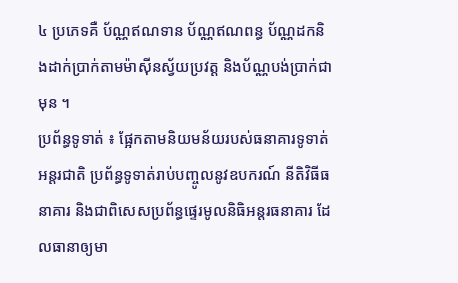៤ ប្រភេទគឺ ប័ណ្ណឥណទាន ប័ណ្ណឥណពន្ធ ប័ណ្ណដកនិងដាក់ប្រាក់តាមម៉ាស៊ីនស្វ័យប្រវត្ត និងប័ណ្ណបង់ប្រាក់ជាមុន ។
ប្រព័ន្ធទូទាត់ ៖ ផ្អែកតាមនិយមន័យរបស់ធនាគារទូទាត់អន្តរជាតិ ប្រព័ន្ធទូទាត់រាប់បញ្ចូលនូវឧបករណ៍ នីតិវិធីធនាគារ និងជាពិសេសប្រព័ន្ធផ្ទេរមូលនិធិអន្តរធនាគារ ដែលធានាឲ្យមា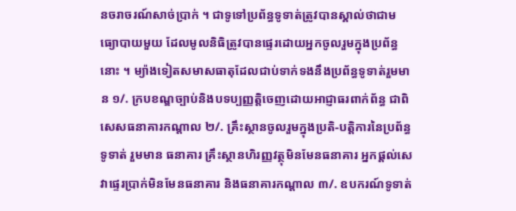នចរាចរណ៍សាច់ប្រាក់ ។ ជាទូទៅប្រព័ន្ធទូទាត់ត្រូវបានស្គាល់ថាជាមធ្យោបាយមួយ ដែលមូលនិធិត្រូវបានផ្ទេរដោយអ្នកចូលរួមក្នុងប្រព័ន្ធនោះ ។ ម្យ៉ាងទៀតសមាសធាតុដែលជាប់ទាក់ទងនឹងប្រព័ន្ធទូទាត់រួមមាន ១/. ក្របខណ្ឌច្បាប់និងបទប្បញ្ញត្តិចេញដោយអាជ្ញាធរពាក់ព័ន្ធ ជាពិសេសធនាគារកណ្តាល ២/. គ្រឹះស្ថានចូលរួមក្នុងប្រតិ-បត្ដិការនៃប្រព័ន្ធទូទាត់ រួមមាន ធនាគារ គ្រឹះស្ថានហិរញ្ញវត្ថុមិនមែនធនាគារ អ្នកផ្ដល់សេវាផ្ទេរប្រាក់មិនមែនធនាគារ និងធនាគារកណ្តាល ៣/. ឧបករណ៍ទូទាត់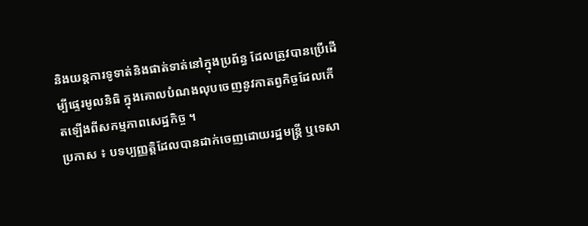និងយន្ដការទូទាត់និងផាត់ទាត់នៅក្នុងប្រព័ន្ធ ដែលត្រូវបានប្រើដើម្បីផ្ទេរមូលនិធិ ក្នុងគោលបំណងលុបចេញនូវកាតព្វកិច្ចដែលកើតឡើងពីសកម្មភាពសេដ្ឋកិច្ច ។
ប្រកាស ៖ បទប្បញ្ញត្តិដែលបានដាក់ចេញដោយរដ្ឋមន្ត្រី ឬទេសា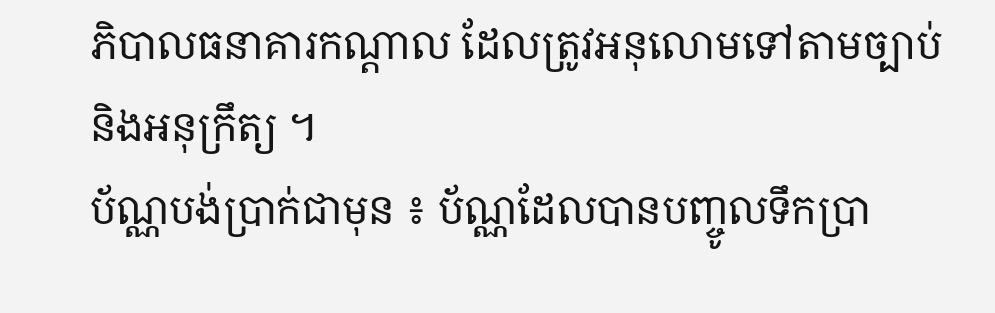ភិបាលធនាគារកណ្តាល ដែលត្រូវអនុលោមទៅតាមច្បាប់និងអនុក្រឹត្យ ។
ប័ណ្ណបង់ប្រាក់ជាមុន ៖ ប័ណ្ណដែលបានបញ្ចូលទឹកប្រា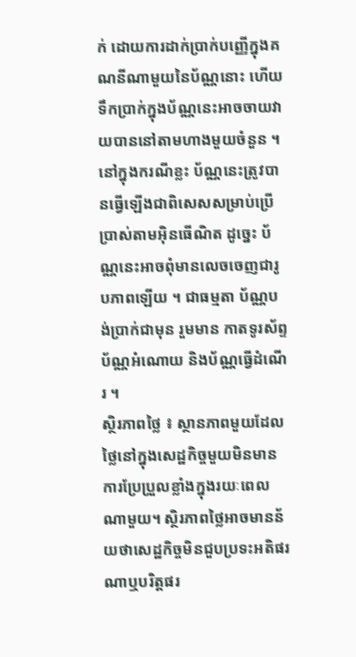ក់ ដោយការដាក់ប្រាក់បញ្ញើក្នុងគណនីណាមួយនៃប័ណ្ណនោះ ហើយទឹកប្រាក់ក្នុងប័ណ្ណនេះអាចចាយវាយបាននៅតាមហាងមួយចំនួន ។ នៅក្នុងករណីខ្លះ ប័ណ្ណនេះត្រូវបានធ្វើឡើងជាពិសេសសម្រាប់ប្រើប្រាស់តាមអ៊ិនធើណិត ដូច្នេះ ប័ណ្ណនេះអាចពុំមានលេចចេញជារូបភាពឡើយ ។ ជាធម្មតា ប័ណ្ណបង់ប្រាក់ជាមុន រួមមាន កាតទូរស័ព្ទ ប័ណ្ណអំណោយ និងប័ណ្ណធ្វើដំណើរ ។
ស្ថិរភាពថ្លៃ ៖ ស្ថានភាពមួយដែលថ្លៃនៅក្នុងសេដ្ឋកិច្ចមួយមិនមានការប្រែប្រួលខ្លាំងក្នុងរយៈពេលណាមួយ។ ស្ថិរភាពថ្លៃអាចមានន័យថាសេដ្ឋកិច្ចមិនជួបប្រទះអតិផរណាឬបរិត្តផរ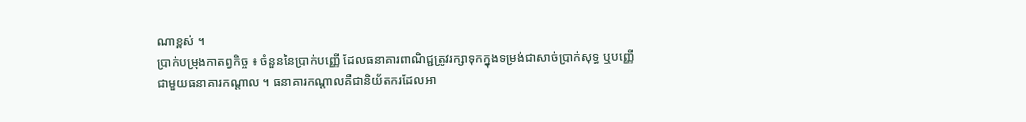ណាខ្ពស់ ។
ប្រាក់បម្រុងកាតព្វកិច្ច ៖ ចំនួននៃប្រាក់បញ្ញើ ដែលធនាគារពាណិជ្ជត្រូវរក្សាទុកក្នុងទម្រង់ជាសាច់ប្រាក់សុទ្ធ ឬបញ្ញើជាមួយធនាគារកណ្តាល ។ ធនាគារកណ្តាលគឺជានិយ័តករដែលអា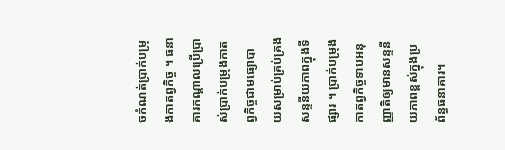ចកំណត់ប្រាក់បម្រុងកាតព្វកិច្ច ។ ធនាគារកណ្តាលប្រើប្រាស់ប្រាក់បម្រុងកាតព្វកិច្ចជាមធ្យោបាយសម្រាប់គ្រប់គ្រងសន្ទនីយភាពក្នុងទីផ្សារ ។ ប្រាក់បម្រុងកាតព្វកិច្ចទាបអនុញ្ញាតិឲ្យមានសន្ទនីយភាពខ្ពស់ក្នុងប្រព័ន្ធធនាគារ។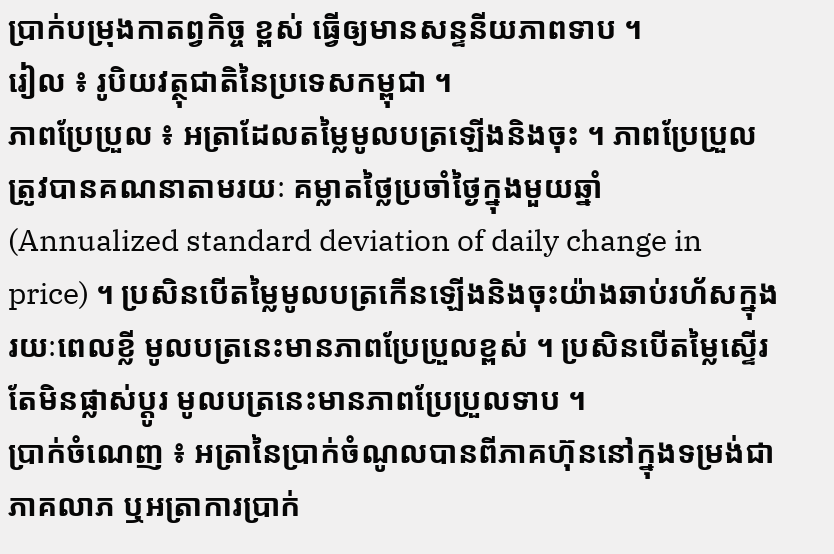ប្រាក់បម្រុងកាតព្វកិច្ច ខ្ពស់ ធ្វើឲ្យមានសន្ទនីយភាពទាប ។
រៀល ៖ រូបិយវត្ថុជាតិនៃប្រទេសកម្ពុជា ។
ភាពប្រែប្រួល ៖ អត្រាដែលតម្លៃមូលបត្រឡើងនិងចុះ ។ ភាពប្រែប្រួលត្រូវបានគណនាតាមរយៈ គម្លាតថ្លៃប្រចាំថ្ងៃក្នុងមួយឆ្នាំ (Annualized standard deviation of daily change in price) ។ ប្រសិនបើតម្លៃមូលបត្រកើនឡើងនិងចុះយ៉ាងឆាប់រហ័សក្នុងរយៈពេលខ្លី មូលបត្រនេះមានភាពប្រែប្រួលខ្ពស់ ។ ប្រសិនបើតម្លៃស្ទើរតែមិនផ្លាស់ប្តូរ មូលបត្រនេះមានភាពប្រែប្រួលទាប ។
ប្រាក់ចំណេញ ៖ អត្រានៃប្រាក់ចំណូលបានពីភាគហ៊ុននៅក្នុងទម្រង់ជាភាគលាភ ឬអត្រាការប្រាក់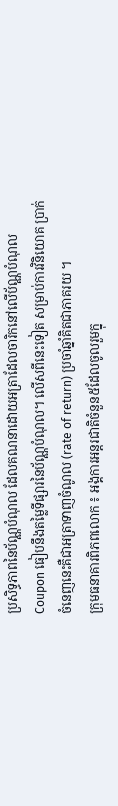ប្រសិទ្ធភាពនៃប័ណ្ណបំណុល ដែលគណនាដោយអត្រាដែលចារិកនៅលើប័ណ្ណបំណុល Coupon ធៀបនឹងតម្លៃទីផ្សារនៃប័ណ្ណបំណុល។ លើសពីនេះទៀត សម្រាប់ការវិនិយោគ ប្រាក់ចំនេញនេះគឺជាអត្រាទាញចំណូល (rate of return) ប្រចាំឆ្នាំគិតជាភាគរយ ។
ក្រុមធនាគារពិភពលោក ៖ អង្គការអន្តរជាតិចំនួន៥ដែលចូលរួមក្នុ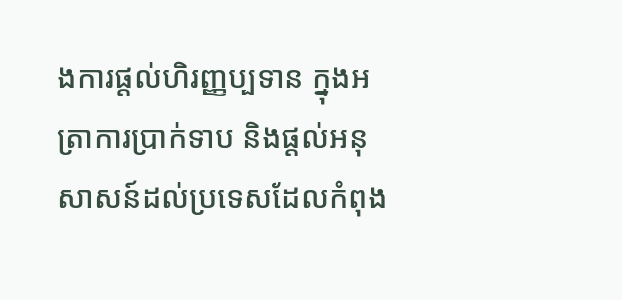ងការផ្តល់ហិរញ្ញប្បទាន ក្នុងអត្រាការប្រាក់ទាប និងផ្តល់អនុសាសន៍ដល់ប្រទេសដែលកំពុង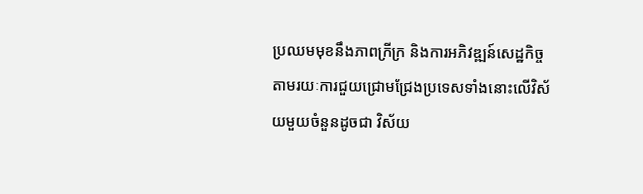ប្រឈមមុខនឹងភាពក្រីក្រ និងការអភិវឌ្ឍន៍សេដ្ឋកិច្ច តាមរយៈការជួយជ្រោមជ្រែងប្រទេសទាំងនោះលើវិស័យមួយចំនួនដូចជា វិស័យ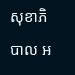សុខាភិបាល អ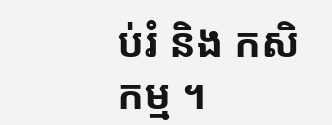ប់រំ និង កសិកម្ម ។